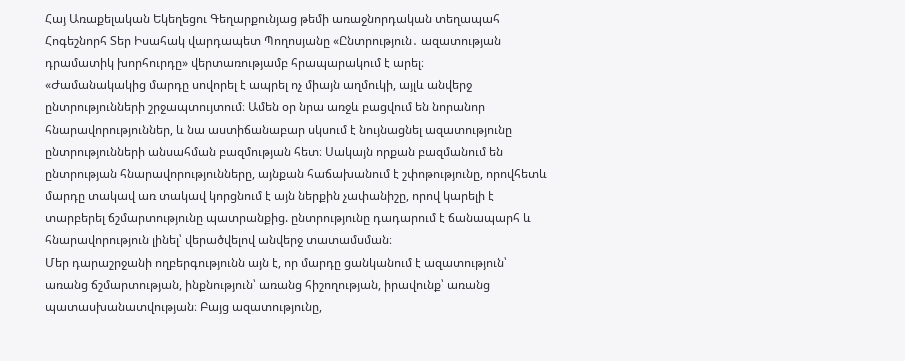Հայ Առաքելական Եկեղեցու Գեղարքունյաց թեմի առաջնորդական տեղապահ Հոգեշնորհ Տեր Իսահակ վարդապետ Պողոսյանը «Ընտրություն․ ազատության դրամատիկ խորհուրդը» վերտառությամբ հրապարակում է արել։
«Ժամանակակից մարդը սովորել է ապրել ոչ միայն աղմուկի, այլև անվերջ ընտրությունների շրջապտույտում։ Ամեն օր նրա առջև բացվում են նորանոր հնարավորություններ, և նա աստիճանաբար սկսում է նույնացնել ազատությունը ընտրությունների անսահման բազմության հետ։ Սակայն որքան բազմանում են ընտրության հնարավորությունները, այնքան հաճախանում է շփոթությունը, որովհետև մարդը տակավ առ տակավ կորցնում է այն ներքին չափանիշը, որով կարելի է տարբերել ճշմարտությունը պատրանքից. ընտրությունը դադարում է ճանապարհ և հնարավորություն լինել՝ վերածվելով անվերջ տատամսման։
Մեր դարաշրջանի ողբերգությունն այն է, որ մարդը ցանկանում է ազատություն՝ առանց ճշմարտության, ինքնություն՝ առանց հիշողության, իրավունք՝ առանց պատասխանատվության։ Բայց ազատությունը,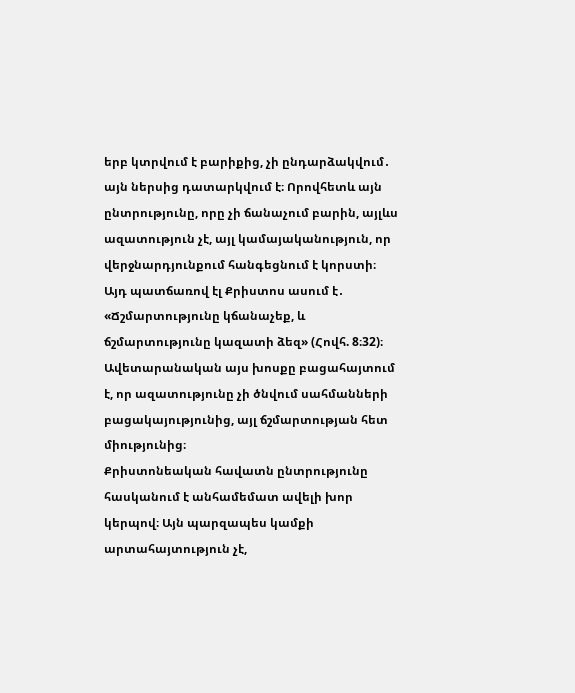երբ կտրվում է բարիքից, չի ընդարձակվում․ այն ներսից դատարկվում է։ Որովհետև այն ընտրությունը, որը չի ճանաչում բարին, այլևս ազատություն չէ, այլ կամայականություն, որ վերջնարդյունքում հանգեցնում է կորստի։ Այդ պատճառով էլ Քրիստոս ասում է․ «Ճշմարտությունը կճանաչեք, և ճշմարտությունը կազատի ձեզ» (Հովհ. 8։32)։ Ավետարանական այս խոսքը բացահայտում է, որ ազատությունը չի ծնվում սահմանների բացակայությունից, այլ ճշմարտության հետ միությունից։
Քրիստոնեական հավատն ընտրությունը հասկանում է անհամեմատ ավելի խոր կերպով։ Այն պարզապես կամքի արտահայտություն չէ,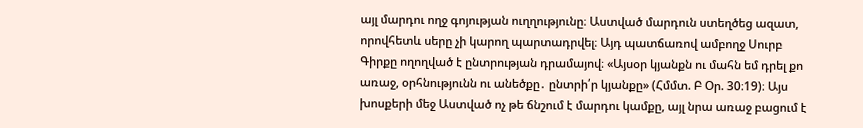այլ մարդու ողջ գոյության ուղղությունը։ Աստված մարդուն ստեղծեց ազատ, որովհետև սերը չի կարող պարտադրվել։ Այդ պատճառով ամբողջ Սուրբ Գիրքը ողողված է ընտրության դրամայով։ «Այսօր կյանքն ու մահն եմ դրել քո առաջ, օրհնությունն ու անեծքը․ ընտրի՛ր կյանքը» (Հմմտ. Բ Օր. 30։19)։ Այս խոսքերի մեջ Աստված ոչ թե ճնշում է մարդու կամքը, այլ նրա առաջ բացում է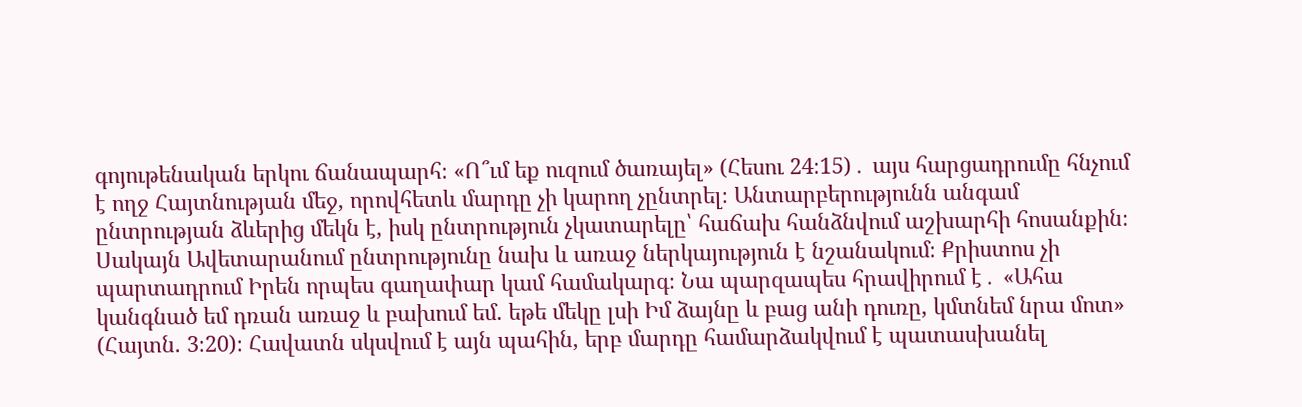գոյութենական երկու ճանապարհ։ «Ո՞ւմ եք ուզում ծառայել» (Հեսու 24։15)․ այս հարցադրումը հնչում է ողջ Հայտնության մեջ, որովհետև մարդը չի կարող չընտրել։ Անտարբերությունն անգամ ընտրության ձևերից մեկն է, իսկ ընտրություն չկատարելը՝ հաճախ հանձնվում աշխարհի հոսանքին։
Սակայն Ավետարանում ընտրությունը նախ և առաջ ներկայություն է նշանակում։ Քրիստոս չի պարտադրում Իրեն որպես գաղափար կամ համակարգ։ Նա պարզապես հրավիրում է․ «Ահա կանգնած եմ դռան առաջ և բախում եմ. եթե մեկը լսի Իմ ձայնը և բաց անի դուռը, կմտնեմ նրա մոտ» (Հայտն. 3։20)։ Հավատն սկսվում է այն պահին, երբ մարդը համարձակվում է պատասխանել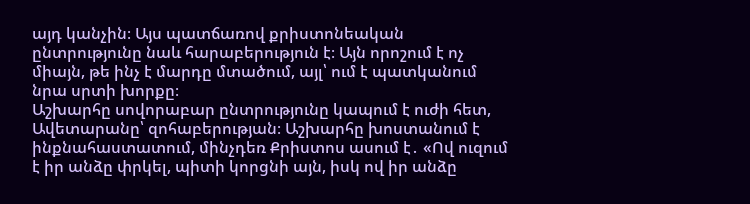այդ կանչին։ Այս պատճառով քրիստոնեական ընտրությունը նաև հարաբերություն է։ Այն որոշում է ոչ միայն, թե ինչ է մարդը մտածում, այլ՝ ում է պատկանում նրա սրտի խորքը։
Աշխարհը սովորաբար ընտրությունը կապում է ուժի հետ, Ավետարանը՝ զոհաբերության։ Աշխարհը խոստանում է ինքնահաստատում, մինչդեռ Քրիստոս ասում է․ «Ով ուզում է իր անձը փրկել, պիտի կորցնի այն, իսկ ով իր անձը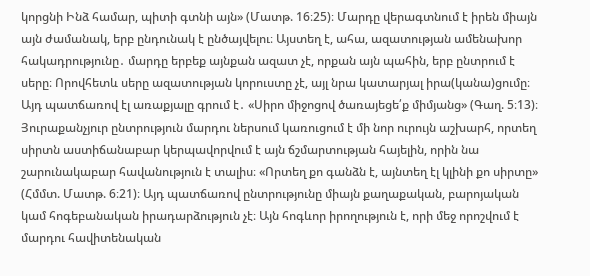կորցնի Ինձ համար, պիտի գտնի այն» (Մատթ. 16։25)։ Մարդը վերագտնում է իրեն միայն այն ժամանակ, երբ ընդունակ է ընծայվելու։ Այստեղ է, ահա, ազատության ամենախոր հակադրությունը․ մարդը երբեք այնքան ազատ չէ, որքան այն պահին, երբ ընտրում է սերը։ Որովհետև սերը ազատության կորուստը չէ, այլ նրա կատարյալ իրա(կանա)ցումը։ Այդ պատճառով էլ առաքյալը գրում է․ «Սիրո միջոցով ծառայեցե՛ք միմյանց» (Գաղ. 5։13)։
Յուրաքանչյուր ընտրություն մարդու ներսում կառուցում է մի նոր ուրույն աշխարհ, որտեղ սիրտն աստիճանաբար կերպավորվում է այն ճշմարտության հայելին, որին նա շարունակաբար հավանություն է տալիս։ «Որտեղ քո գանձն է, այնտեղ էլ կլինի քո սիրտը» (Հմմտ. Մատթ. 6։21)։ Այդ պատճառով ընտրությունը միայն քաղաքական, բարոյական կամ հոգեբանական իրադարձություն չէ։ Այն հոգևոր իրողություն է, որի մեջ որոշվում է մարդու հավիտենական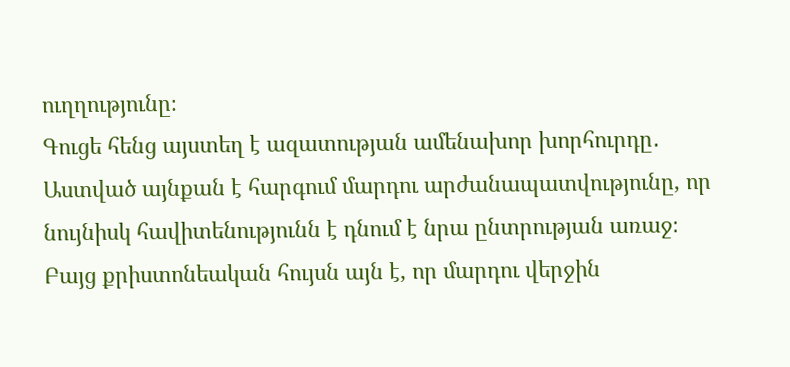ուղղությունը։
Գուցե հենց այստեղ է ազատության ամենախոր խորհուրդը․ Աստված այնքան է հարգում մարդու արժանապատվությունը, որ նույնիսկ հավիտենությունն է դնում է նրա ընտրության առաջ։ Բայց քրիստոնեական հույսն այն է, որ մարդու վերջին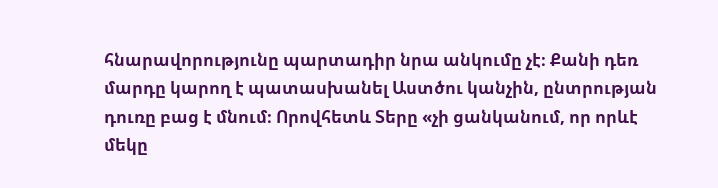հնարավորությունը պարտադիր նրա անկումը չէ։ Քանի դեռ մարդը կարող է պատասխանել Աստծու կանչին, ընտրության դուռը բաց է մնում։ Որովհետև Տերը «չի ցանկանում, որ որևէ մեկը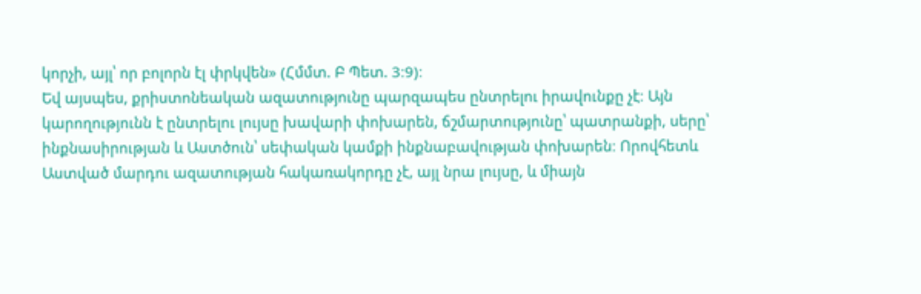կորչի, այլ՝ որ բոլորն էլ փրկվեն» (Հմմտ. Բ Պետ. 3։9)։
Եվ այսպես, քրիստոնեական ազատությունը պարզապես ընտրելու իրավունքը չէ։ Այն կարողությունն է ընտրելու լույսը խավարի փոխարեն, ճշմարտությունը՝ պատրանքի, սերը՝ ինքնասիրության և Աստծուն՝ սեփական կամքի ինքնաբավության փոխարեն։ Որովհետև Աստված մարդու ազատության հակառակորդը չէ, այլ նրա լույսը, և միայն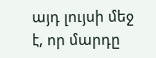այդ լույսի մեջ է, որ մարդը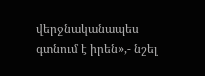վերջնականապես գտնում է իրեն»,- նշել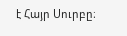է Հայր Սուրբը։